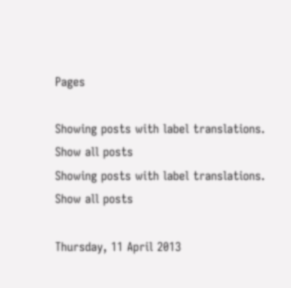Pages

Showing posts with label translations. Show all posts
Showing posts with label translations. Show all posts

Thursday, 11 April 2013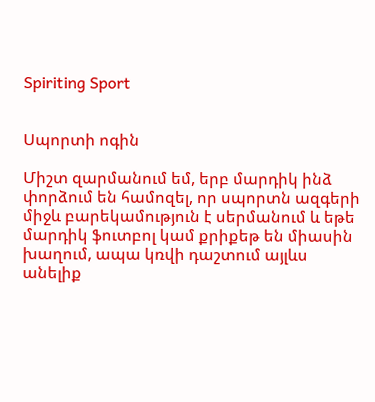Spiriting Sport


Սպորտի ոգին

Միշտ զարմանում եմ, երբ մարդիկ ինձ փորձում են համոզել, որ սպորտն ազգերի միջև բարեկամություն է սերմանում և եթե մարդիկ ֆուտբոլ կամ քրիքեթ են միասին խաղում, ապա կռվի դաշտում այլևս անելիք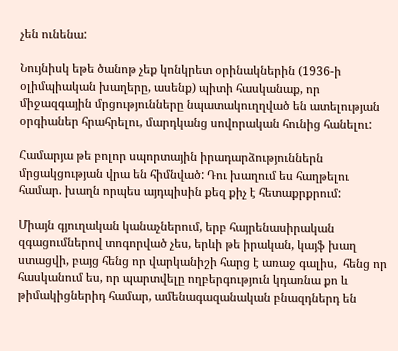չեն ունենա:

Նույնիսկ եթե ծանոթ չեք կոնկրետ օրինակներին (1936-ի օլիմպիական խաղերը, ասենք) պիտի հասկանաք, որ միջազգային մրցությունները նպատակուղղված են ատելության օրգիաներ հրահրելու, մարդկանց սովորական հունից հանելու:

Համարյա թե բոլոր սպորտային իրադարձություններն մրցակցության վրա են հիմնված: Դու խաղում ես հաղթելու համար. խաղն որպես այդպիսին քեզ քիչ է հետաքրքրում:

Միայն գյուղական կանաչներում, երբ հայրենասիրական զգացումներով տոգորված չես, երևի թե իրական, կայֆ խաղ ստացվի, բայց հենց որ վարկանիշի հարց է առաջ գալիս,  հենց որ հասկանում ես, որ պարտվելը ողբերգություն կդառնա քո և թիմակիցներիդ համար, ամենագազանական բնազդներդ են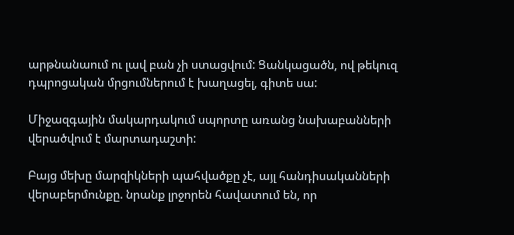արթնանաում ու լավ բան չի ստացվում: Ցանկացածն, ով թեկուզ դպրոցական մրցումներում է խաղացել, գիտե սա:

Միջազգային մակարդակում սպորտը առանց նախաբանների վերածվում է մարտադաշտի:

Բայց մեխը մարզիկների պահվածքը չէ, այլ հանդիսականների վերաբերմունքը. նրանք լրջորեն հավատում են, որ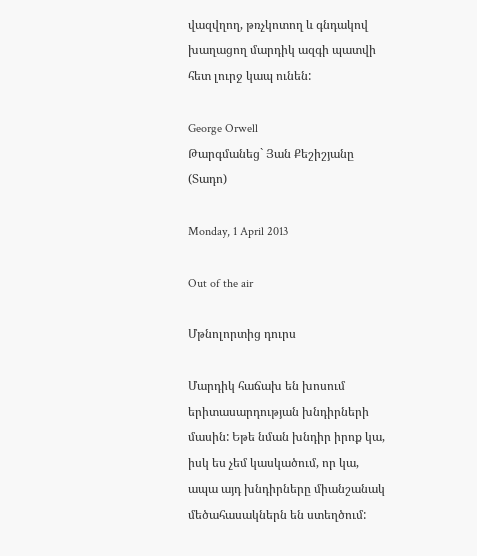վազվղող, թռչկոտող և գնդակով խաղացող մարդիկ ազգի պատվի հետ լուրջ կապ ունեն:

George Orwell
Թարգմանեց` Յան Քեշիշյանը (Տադո)

Monday, 1 April 2013

Out of the air

Մթնոլորտից դուրս

Մարդիկ հաճախ են խոսում երիտասարդության խնդիրների մասին: Եթե նման խնդիր իրոք կա, իսկ ես չեմ կասկածում, որ կա, ապա այդ խնդիրները միանշանակ մեծահասակներն են ստեղծում: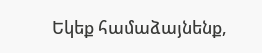Եկեք համաձայնենք,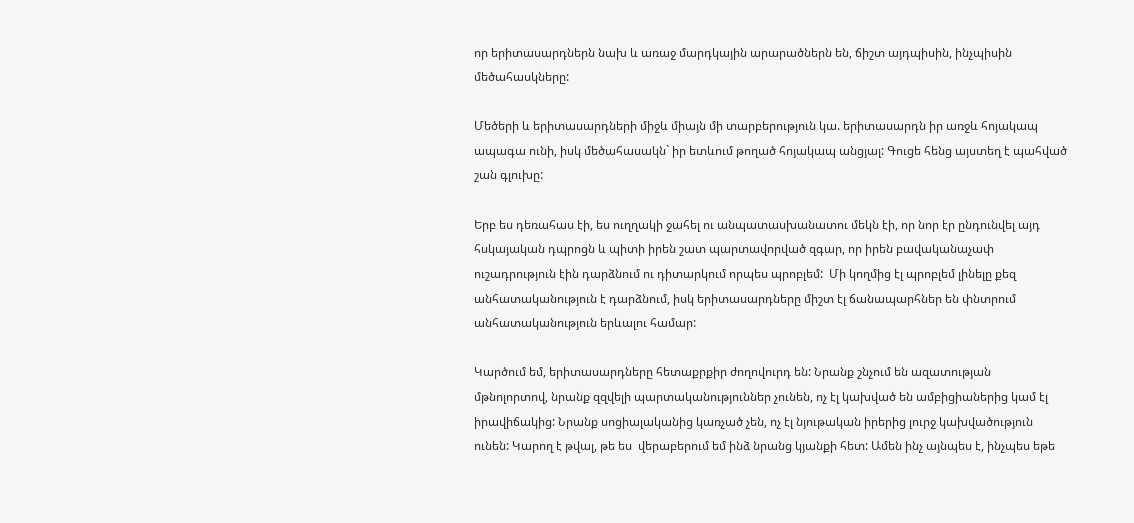որ երիտասարդներն նախ և առաջ մարդկային արարածներն են, ճիշտ այդպիսին, ինչպիսին մեծահասկները:

Մեծերի և երիտասարդների միջև միայն մի տարբերություն կա. երիտասարդն իր առջև հոյակապ ապագա ունի, իսկ մեծահասակն` իր ետևում թողած հոյակապ անցյալ: Գուցե հենց այստեղ է պահված շան գլուխը:

Երբ ես դեռահաս էի, ես ուղղակի ջահել ու անպատասխանատու մեկն էի, որ նոր էր ընդունվել այդ հսկայական դպրոցն և պիտի իրեն շատ պարտավորված զգար, որ իրեն բավականաչափ ուշադրություն էին դարձնում ու դիտարկում որպես պրոբլեմ:  Մի կողմից էլ պրոբլեմ լինելը քեզ անհատականություն է դարձնում, իսկ երիտասարդները միշտ էլ ճանապարհներ են փնտրում անհատականություն երևալու համար:

Կարծում եմ, երիտասարդները հետաքրքիր ժողովուրդ են: Նրանք շնչում են ազատության մթնոլորտով, նրանք զզվելի պարտականություններ չունեն, ոչ էլ կախված են ամբիցիաներից կամ էլ իրավիճակից: Նրանք սոցիալականից կառչած չեն, ոչ էլ նյութական իրերից լուրջ կախվածություն ունեն: Կարող է թվալ, թե ես  վերաբերում եմ ինձ նրանց կյանքի հետ: Ամեն ինչ այնպես է, ինչպես եթե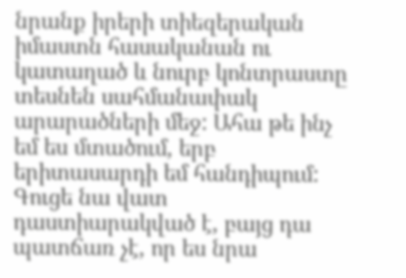նրանք իրերի տիեզերական իմաստն հասականան ու կատաղած և նուրբ կոնտրաստը տեսնեն սահմանափակ արարածների մեջ: Ահա թե ինչ եմ ես մտածում, երբ երիտասարդի եմ հանդիպում: Գուցե նա վատ դաստիարակված է, բայց դա պատճառ չէ, որ ես նրա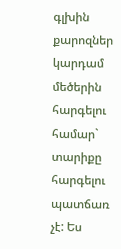գլխին քարոզներ կարդամ մեծերին հարգելու համար` տարիքը հարգելու պատճառ չէ: Ես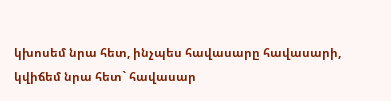կխոսեմ նրա հետ, ինչպես հավասարը հավասարի, կվիճեմ նրա հետ` հավասար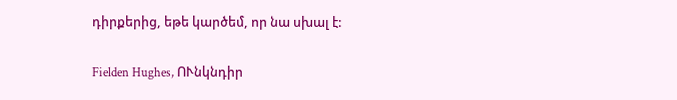դիրքերից, եթե կարծեմ, որ նա սխալ է:

Fielden Hughes, ՈՒնկնդիր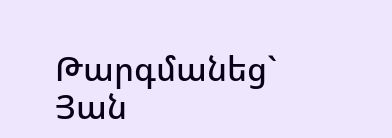Թարգմանեց` Յան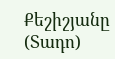Քեշիշյանը (Տադո)